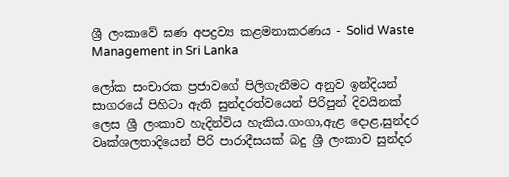ශ්‍රී ලංකාවේ ඝණ අපද්‍රව්‍ය කළමනාකරණය - Solid Waste Management in Sri Lanka

ලෝක සංචාරක ප්‍රජාවගේ පිලිගැනීමට අනුව ඉන්දියන් සාගරයේ පිහිටා ඇති සුන්දරත්වයෙන් පිරිපුන් දිවයිනක් ලෙස ශ්‍රී ලංකාව හැදින්විය හැකිය.ගංගා,ඇළ දොළ,සුන්දර වෘක්ශලතාදියෙන් පිරි පාරාදීසයක් බදු ශ්‍රී ලංකාව සුන්දර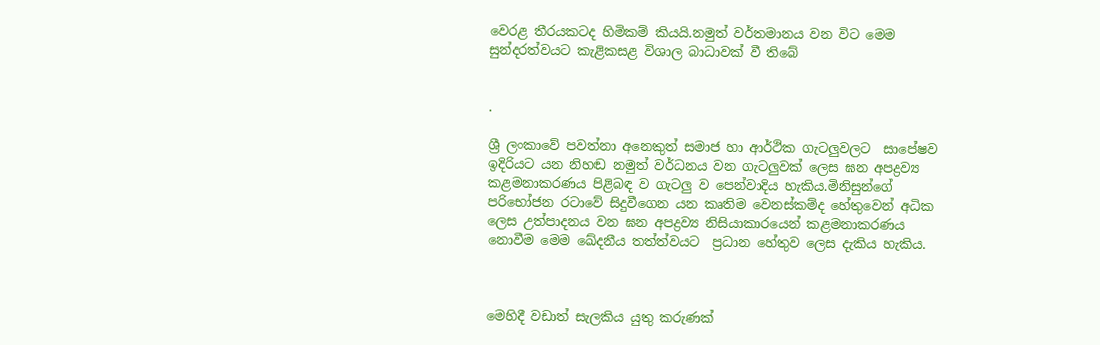වෙරළ තීරයකටද හිමිකම් කියයි.නමුත් වර්තමානය වන විට මෙම සුන්දරත්වයට කැළිකසළ විශාල බාධාවක් වී තිබේ


.

ශ්‍රී ලංකාවේ පවත්නා අනෙකුත් සමාජ හා ආර්ථික ගැටලුවලට  සාපේෂව ඉදිරියට යන නිහඬ නමුත් වර්ධනය වන ගැටලුවක්‌ ලෙස ඝන අපද්‍රව්‍ය කළමනාකරණය පිළිබඳ ව ගැටලු ව පෙන්වාදිය හැකිය.මිනිසුන්ගේ පරිභෝජන රටාවේ සිදුවීගෙන යන කෘතිම වෙනස්‌කම්ද හේතුවෙන් අධික ලෙස උත්පාදනය වන ඝන අපද්‍රව්‍ය නිසියාකාරයෙන් කළමනාකරණය නොවීම මෙම ඛේදනීය තත්ත්වයට  ප්‍රධාන හේතුව ලෙස දැකිය හැකිය.



මෙහිදී වඩාත් සැලකිය යුතු කරුණක්‌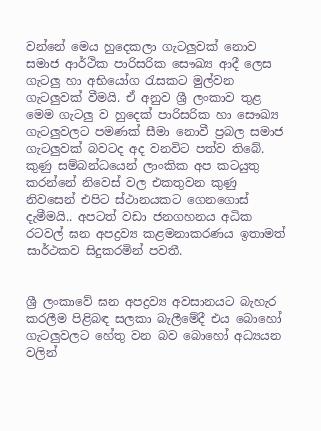වන්නේ මෙය හුදෙකලා ගැටලුවක්‌ නොව සමාජ ආර්ථික පාරිසරික සෞඛ්‍ය ආදී ලෙස ගැටලු හා අභියෝග රැසකට මුල්වන ගැටලුවක්‌ වීමයි. ඒ අනුව ශ්‍රී ලංකාව තුළ මෙම ගැටලු ව හුදෙක්‌ පාරිසරික හා සෞඛ්‍ය ගැටලුවලට පමණක්‌ සීමා නොවී ප්‍රබල සමාජ ගැටලුවක්‌ බවටද අද වනවිට පත්ව තිබේ. කුණු සම්බන්ධයෙන් ලාංකික අප කටයුතු කරන්නේ නිවෙස් වල එකතුවන කුණු නිවසෙන් එපිට ස්ථානයකට ගෙනගොස් දැමීමයි.. අපටත් වඩා ජනගහනය අධික රටවල් ඝන අපද්‍රව්‍ය කළමනාකරණය ඉතාමත් සාර්ථකව සිදුකරමින් පවතී.


ශ්‍රී ලංකාවේ ඝන අපද්‍රව්‍ය අවසානයට බැහැර කරලීම පිළිබඳ සලකා බැලීමේදී එය බොහෝ ගැටලුවලට හේතු වන බව බොහෝ අධ්‍යයන වලින්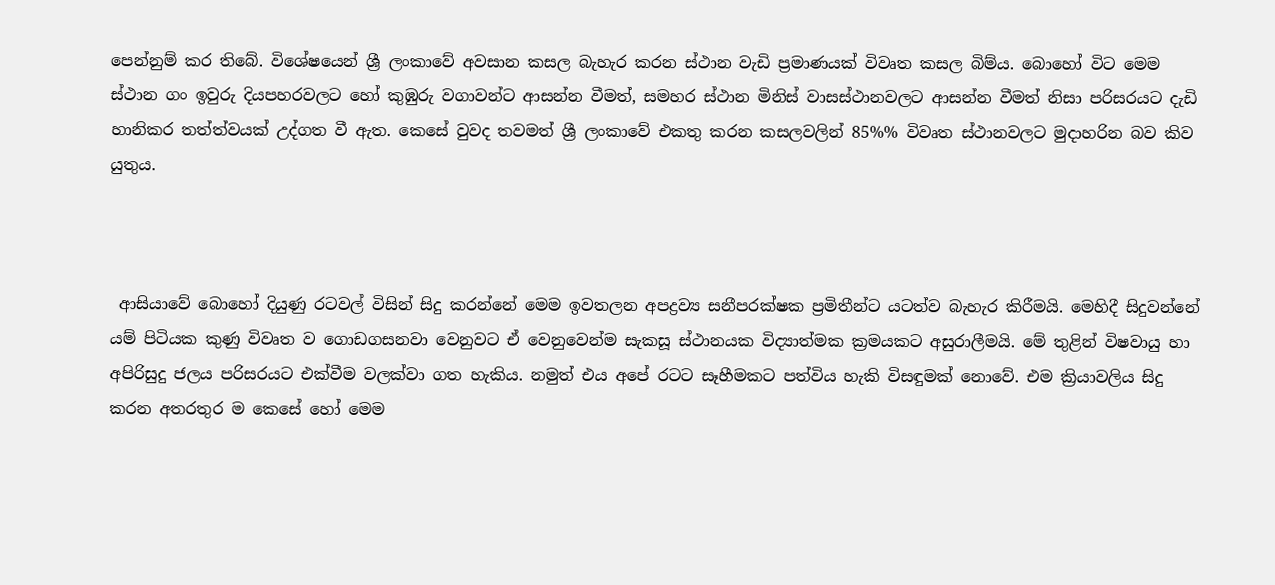පෙන්නුම් කර තිබේ. විශේෂයෙන් ශ්‍රී ලංකාවේ අවසාන කසල බැහැර කරන ස්‌ථාන වැඩි ප්‍රමාණයක්‌ විවෘත කසල බිම්ය. බොහෝ විට මෙම ස්‌ථාන ගං ඉවුරු දියපහරවලට හෝ කුඹුරු වගාවන්ට ආසන්න වීමත්, සමහර ස්‌ථාන මිනිස්‌ වාසස්‌ථානවලට ආසන්න වීමත් නිසා පරිසරයට දැඩි හානිකර තත්ත්වයක් උද්ගත වී ඇත. කෙසේ වුවද තවමත් ශ්‍රී ලංකාවේ එකතු කරන කසලවලින් 85%% විවෘත ස්‌ථානවලට මුදාහරින බව කිව යුතුය.



 ආසියාවේ බොහෝ දියුණු රටවල් විසින් සිදු කරන්නේ මෙම ඉවතලන අපද්‍රව්‍ය සනීපරක්ෂක ප්‍රමිතීන්ට යටත්ව බැහැර කිරීමයි. මෙහිදී සිදුවන්නේ යම් පිටියක කුණු විවෘත ව ගොඩගසනවා වෙනුවට ඒ වෙනුවෙන්ම සැකසූ ස්ථානයක විද්‍යාත්මක ක්‍රමයකට අසුරාලීමයි. මේ තුළින් විෂවායු හා අපිරිසුදු ජලය පරිසරයට එක්වීම වලක්වා ගත හැකිය. නමුත් එය අපේ රටට සෑහීමකට පත්විය හැකි විසඳුමක් නොවේ. එම ක්‍රියාවලිය සිදු කරන අතරතුර ම කෙසේ හෝ මෙම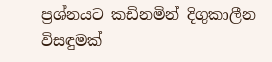ප්‍රශ්නයට කඩිනමින් දිගුකාලීන විසඳුමක්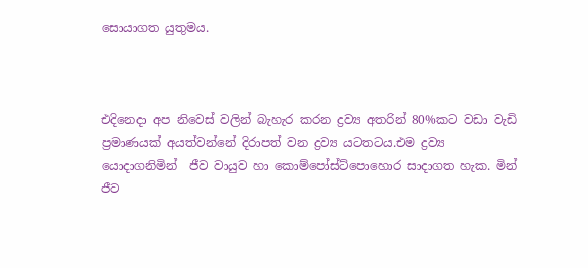සොයාගත යුතුමය.



එදිනෙදා අප නිවෙස් වලින් බැහැර කරන ද්‍රව්‍ය අතරින් 80%කට වඩා වැඩි ප්‍රමාණයක් අයත්වන්නේ දිරාපත් වන ද්‍රව්‍ය යටතටය.එම ද්‍රව්‍ය යොදාගනිමින්  ජීව වායුව හා කොම්පෝස්ට්පොහොර සාදාගත හැක. මින් ජීව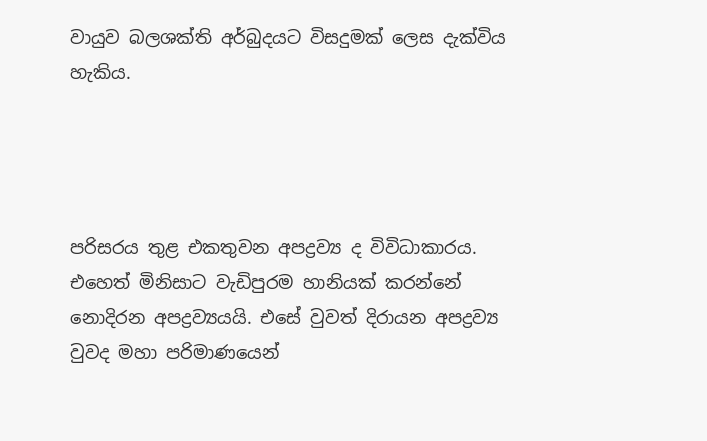වායුව බලශක්ති අර්බුදයට විසදුමක් ලෙස දැක්විය හැකිය.




පරිසරය තුළ එකතුවන අපද්‍රව්‍ය ද විවිධාකාරය. එහෙත් මිනිසාට වැඩිපුරම හානියක් කරන්නේ නොදිරන අපද්‍රව්‍යයයි. එසේ වුවත් දිරායන අපද්‍රව්‍ය වුවද මහා පරිමාණයෙන්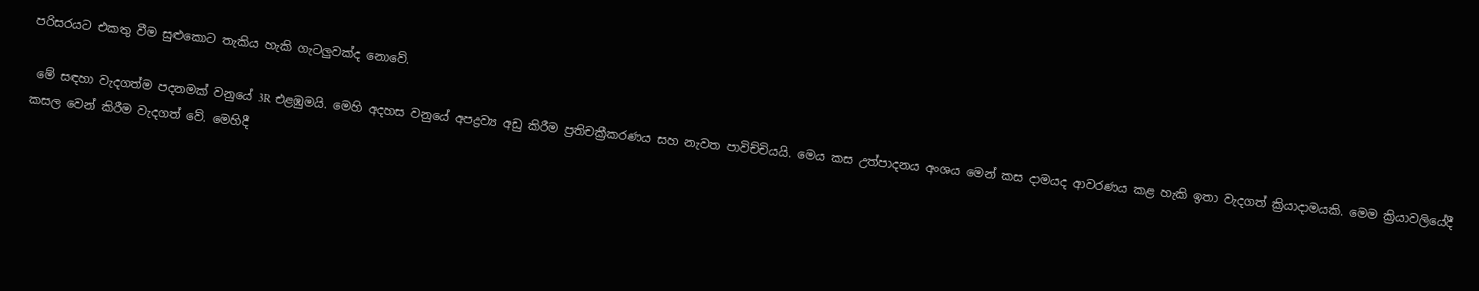පරිසරයට එකතු වීම සුළුකොට තැකිය හැකි ගැටලුවක්ද නොවේ.

 මේ සඳහා වැදගත්ම පදනමක් වනුයේ 3R එළඹුමයි. මෙහි අදහස වනුයේ අපද්‍රව්‍ය අඩු කිරීම ප්‍රතිචක්‍රීකරණය සහ නැවත පාවිච්චියයි. මෙය කස උත්පාදනය අංශය මෙන් කස දාමයද ආවරණය කළ හැකි ඉතා වැදගත් ක්‍රියාදාමයකි. මෙම ක්‍රියාවලියේදී කසල වෙන් කිරීම වැදගත් වේ. මෙහිදී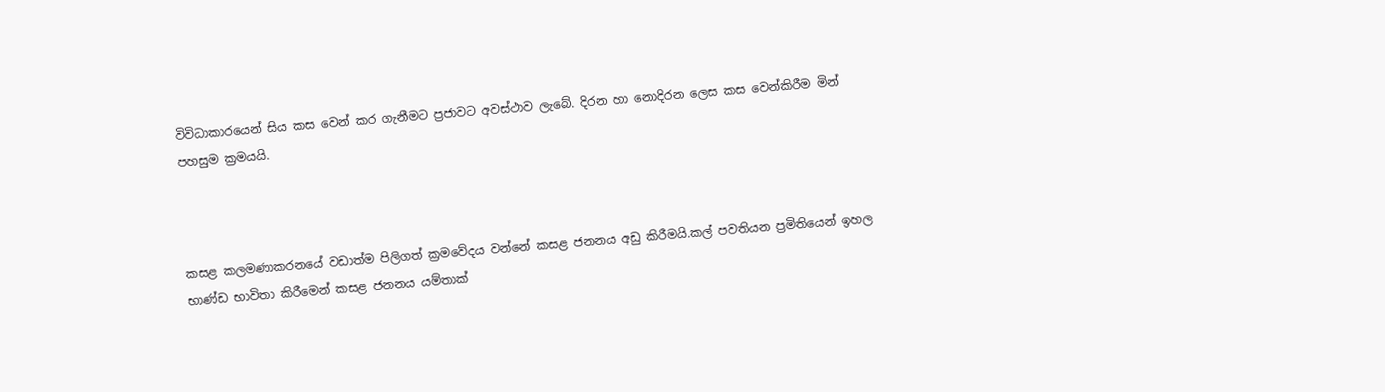විවිධාකාරයෙන් සිය කස වෙන් කර ගැනීමට ප්‍රජාවට අවස්ථාව ලැබේ. දිරන හා නොදිරන ලෙස කස වෙන්කිරීම මින් පහසුම ක්‍රමයයි.



කසළ කලමණාකරනයේ වඩාත්ම පිලිගත් ක්‍රමවේදය වන්නේ කසළ ජනනය අඩු කිරීමයි.කල් පවතියන ප්‍රමිතියෙන් ඉහල භාණ්ඩ භාවිතා කිරීමෙන් කසළ ජනනය යම්තාක්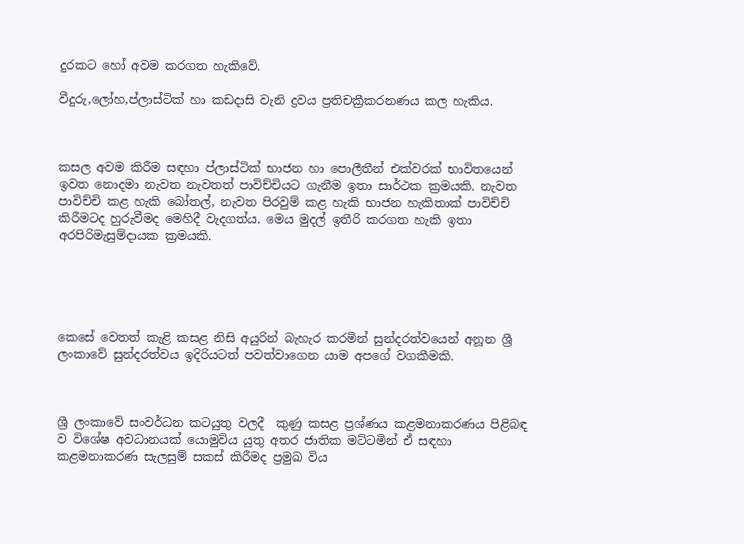දුරකට හෝ අවම කරගත හැකිවේ.

වීදුරු,ලෝහ,ප්ලාස්ටික් හා කඩදාසි වැනි ද්‍රවය ප්‍රතිචක්‍රීකරනණය කල හැකිය.



කසල අවම කිරීම සඳහා ප්ලාස්ටික් භාජන හා පොලීතීන් එක්වරක් භාවිතයෙන් ඉවත නොදමා නැවත නැවතත් පාවිච්චියට ගැනීම ඉතා සාර්ථක ක්‍රමයකි. නැවත පාවිච්චි කළ හැකි බෝතල්, නැවත පිරවුම් කළ හැකි භාජන හැකිතාක්‌ පාවිච්චි කිරීමටද හුරුවීමද මෙහිදී වැදගත්ය. මෙය මුදල් ඉතීරි කරගත හැකි ඉතා අරපිරිමැසුම්දායක ක්‍රමයකි.





කෙසේ වෙතත් කැළි කසළ නිසි අයුරින් බැහැර කරමින් සුන්දරත්වයෙන් අනූන ශ්‍රී ලංකාවේ සුන්දරත්වය ඉදිරියටත් පවත්වාගෙන යාම අපගේ වගකීමකි.



ශ්‍රී ලංකාවේ සංවර්ධන කටයුතු වලදී  කුණු කසළ ප්‍රශ්ණය කළමනාකරණය පිළිබඳ ව විශේෂ අවධානයක් යොමුවිය යුතු අතර ජාතික මට්‌ටමින් ඒ සඳහා කළමනාකරණ සැලසුම් සකස්‌ කිරීමද ප්‍රමුඛ විය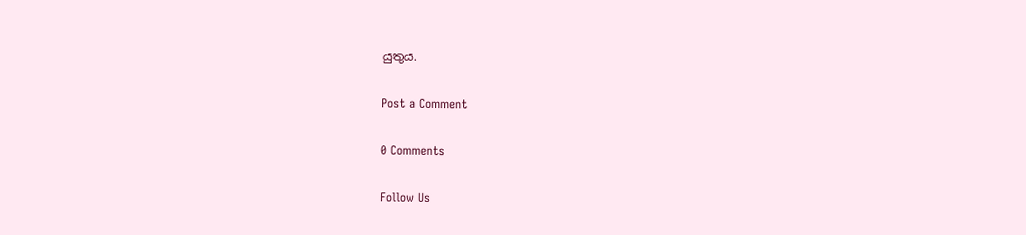යුතුය.

Post a Comment

0 Comments

Follow Us